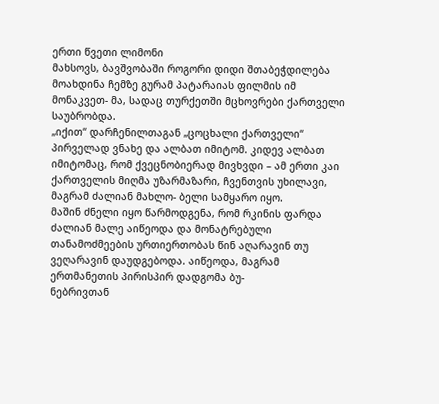ერთი წვეთი ლიმონი
მახსოვს, ბავშვობაში როგორი დიდი შთაბეჭდილება მოახდინა ჩემზე გურამ პატარაიას ფილმის იმ მონაკვეთ- მა, სადაც თურქეთში მცხოვრები ქართველი საუბრობდა.
„იქით“ დარჩენილთაგან „ცოცხალი ქართველი“ პირველად ვნახე და ალბათ იმიტომ. კიდევ ალბათ იმიტომაც, რომ ქვეცნობიერად მივხვდი – ამ ერთი კაი ქართველის მიღმა უზარმაზარი, ჩვენთვის უხილავი, მაგრამ ძალიან მახლო- ბელი სამყარო იყო.
მაშინ ძნელი იყო წარმოდგენა, რომ რკინის ფარდა ძალიან მალე აიწეოდა და მონატრებული თანამოძმეების ურთიერთობას წინ აღარავინ თუ ვეღარავინ დაუდგებოდა. აიწეოდა, მაგრამ ერთმანეთის პირისპირ დადგომა ბუ-
ნებრივთან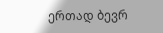ერთად ბევრ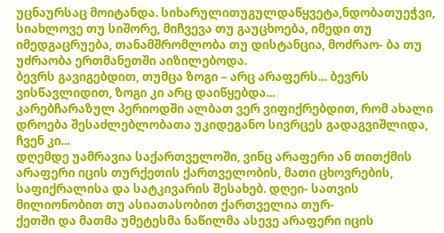უცნაურსაც მოიტანდა. სიხარულითუგულდაწყვეტა,ნდობათუეჭვი,
სიახლოვე თუ სიშორე, მიჩვევა თუ გაუცხოება, იმედი თუ იმედგაცრუება, თანამშრომლობა თუ დისტანცია, მოძრაო- ბა თუ უძრაობა ერთმანეთში აიზილებოდა.
ბევრს გავიგებდით, თუმცა ზოგი – არც არაფერს... ბევრს ვისწავლიდით, ზოგი კი არც დაიწყებდა...
კარებჩარაზულ პერიოდში ალბათ ვერ ვიფიქრებდით, რომ ახალი დროება შესაძლებლობათა უკიდეგანო სივრცეს გადაგვიშლიდა, ჩვენ კი...
დღემდე უამრავია საქართველოში, ვინც არაფერი ან თითქმის არაფერი იცის თურქეთის ქართველობის, მათი ცხოვრების, საფიქრალისა და სატკივარის შესახებ. დღეი- სათვის მილიონობით თუ ასიათასობით ქართველია თურ-
ქეთში და მათმა უმეტესმა ნაწილმა ასევე არაფერი იცის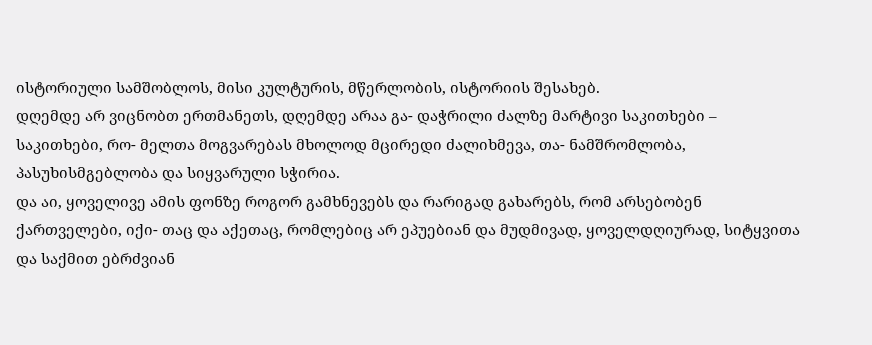ისტორიული სამშობლოს, მისი კულტურის, მწერლობის, ისტორიის შესახებ.
დღემდე არ ვიცნობთ ერთმანეთს, დღემდე არაა გა- დაჭრილი ძალზე მარტივი საკითხები – საკითხები, რო- მელთა მოგვარებას მხოლოდ მცირედი ძალიხმევა, თა- ნამშრომლობა, პასუხისმგებლობა და სიყვარული სჭირია.
და აი, ყოველივე ამის ფონზე როგორ გამხნევებს და რარიგად გახარებს, რომ არსებობენ ქართველები, იქი- თაც და აქეთაც, რომლებიც არ ეპუებიან და მუდმივად, ყოველდღიურად, სიტყვითა და საქმით ებრძვიან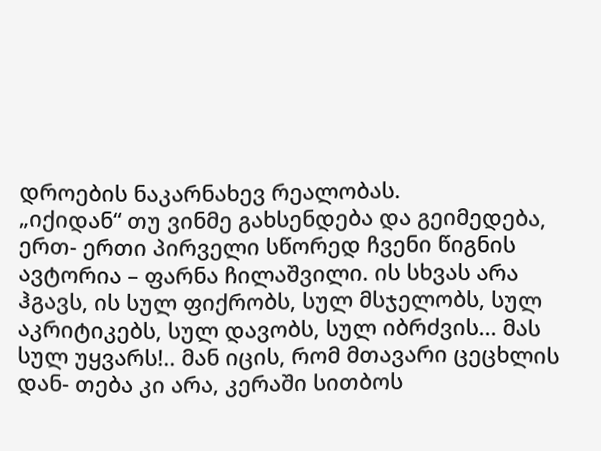დროების ნაკარნახევ რეალობას.
„იქიდან“ თუ ვინმე გახსენდება და გეიმედება, ერთ- ერთი პირველი სწორედ ჩვენი წიგნის ავტორია – ფარნა ჩილაშვილი. ის სხვას არა ჰგავს, ის სულ ფიქრობს, სულ მსჯელობს, სულ აკრიტიკებს, სულ დავობს, სულ იბრძვის... მას სულ უყვარს!.. მან იცის, რომ მთავარი ცეცხლის დან- თება კი არა, კერაში სითბოს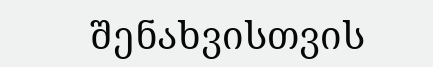შენახვისთვის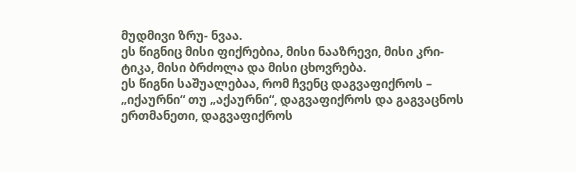მუდმივი ზრუ- ნვაა.
ეს წიგნიც მისი ფიქრებია, მისი ნააზრევი, მისი კრი- ტიკა, მისი ბრძოლა და მისი ცხოვრება.
ეს წიგნი საშუალებაა, რომ ჩვენც დაგვაფიქროს –
„იქაურნი“ თუ „აქაურნი“, დაგვაფიქროს და გაგვაცნოს ერთმანეთი, დაგვაფიქროს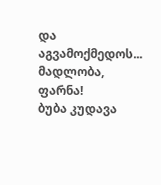და აგვამოქმედოს...
მადლობა, ფარნა!
ბუბა კუდავა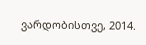ვარდობისთვე, 2014.